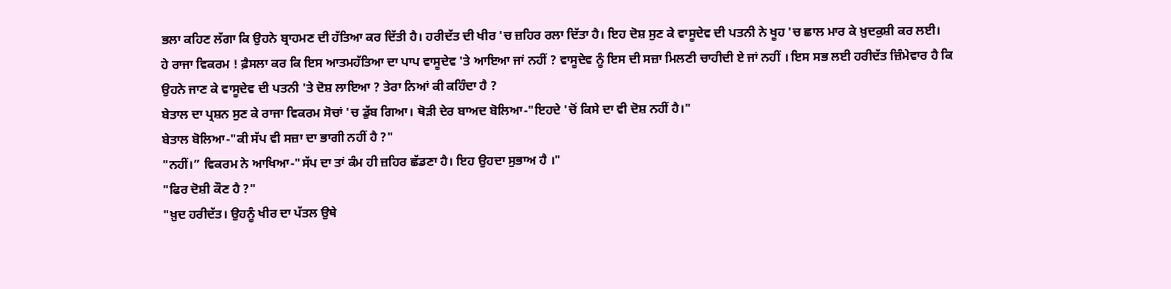ਭਲਾ ਕਹਿਣ ਲੱਗਾ ਕਿ ਉਹਨੇ ਬ੍ਰਾਹਮਣ ਦੀ ਹੱਤਿਆ ਕਰ ਦਿੱਤੀ ਹੈ। ਹਰੀਦੱਤ ਦੀ ਖੀਰ 'ਚ ਜ਼ਹਿਰ ਰਲਾ ਦਿੱਤਾ ਹੈ। ਇਹ ਦੋਸ਼ ਸੁਣ ਕੇ ਵਾਸੂਦੇਵ ਦੀ ਪਤਨੀ ਨੇ ਖੂਹ 'ਚ ਛਾਲ ਮਾਰ ਕੇ ਖ਼ੁਦਕੁਸ਼ੀ ਕਰ ਲਈ।
ਹੇ ਰਾਜਾ ਵਿਕਰਮ ! ਫ਼ੈਸਲਾ ਕਰ ਕਿ ਇਸ ਆਤਮਹੱਤਿਆ ਦਾ ਪਾਪ ਵਾਸੂਦੇਵ 'ਤੇ ਆਇਆ ਜਾਂ ਨਹੀਂ ? ਵਾਸੂਦੇਵ ਨੂੰ ਇਸ ਦੀ ਸਜ਼ਾ ਮਿਲਣੀ ਚਾਹੀਦੀ ਏ ਜਾਂ ਨਹੀਂ । ਇਸ ਸਭ ਲਈ ਹਰੀਦੱਤ ਜ਼ਿੰਮੇਵਾਰ ਹੈ ਕਿ ਉਹਨੇ ਜਾਣ ਕੇ ਵਾਸੂਦੇਵ ਦੀ ਪਤਨੀ 'ਤੇ ਦੋਸ਼ ਲਾਇਆ ? ਤੇਰਾ ਨਿਆਂ ਕੀ ਕਹਿੰਦਾ ਹੈ ?
ਬੇਤਾਲ ਦਾ ਪ੍ਰਸ਼ਨ ਸੁਣ ਕੇ ਰਾਜਾ ਵਿਕਰਮ ਸੋਚਾਂ 'ਚ ਡੁੱਬ ਗਿਆ। ਥੋੜੀ ਦੇਰ ਬਾਅਦ ਬੋਲਿਆ-"ਇਹਦੇ 'ਚੋਂ ਕਿਸੇ ਦਾ ਵੀ ਦੋਸ਼ ਨਹੀਂ ਹੈ।"
ਬੇਤਾਲ ਬੋਲਿਆ-"ਕੀ ਸੱਪ ਵੀ ਸਜ਼ਾ ਦਾ ਭਾਗੀ ਨਹੀਂ ਹੈ ?"
"ਨਹੀਂ।” ਵਿਕਰਮ ਨੇ ਆਖਿਆ-"ਸੱਪ ਦਾ ਤਾਂ ਕੰਮ ਹੀ ਜ਼ਹਿਰ ਛੱਡਣਾ ਹੈ। ਇਹ ਉਹਦਾ ਸੁਭਾਅ ਹੈ ।"
"ਫਿਰ ਦੋਸ਼ੀ ਕੌਣ ਹੈ ?"
"ਖ਼ੁਦ ਹਰੀਦੱਤ। ਉਹਨੂੰ ਖੀਰ ਦਾ ਪੱਤਲ ਉਥੇ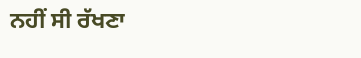ਨਹੀਂ ਸੀ ਰੱਖਣਾ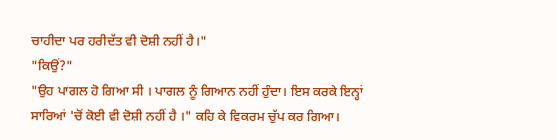ਚਾਹੀਦਾ ਪਰ ਹਰੀਦੱਤ ਵੀ ਦੋਸ਼ੀ ਨਹੀਂ ਹੈ।"
"ਕਿਉਂ?"
"ਉਹ ਪਾਗਲ ਹੋ ਗਿਆ ਸੀ । ਪਾਗਲ ਨੂੰ ਗਿਆਨ ਨਹੀਂ ਹੁੰਦਾ। ਇਸ ਕਰਕੇ ਇਨ੍ਹਾਂ ਸਾਰਿਆਂ 'ਚੋਂ ਕੋਈ ਵੀ ਦੋਸ਼ੀ ਨਹੀਂ ਹੈ ।" ਕਹਿ ਕੇ ਵਿਕਰਮ ਚੁੱਪ ਕਰ ਗਿਆ।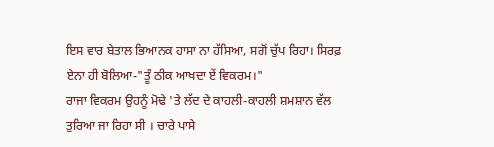ਇਸ ਵਾਰ ਬੇਤਾਲ ਭਿਆਨਕ ਹਾਸਾ ਨਾ ਹੱਸਿਆ, ਸਗੋਂ ਚੁੱਪ ਰਿਹਾ। ਸਿਰਫ਼ ਏਨਾ ਹੀ ਬੋਲਿਆ-"ਤੂੰ ਠੀਕ ਆਖਦਾ ਏਂ ਵਿਕਰਮ।"
ਰਾਜਾ ਵਿਕਰਮ ਉਹਨੂੰ ਮੋਢੇ 'ਤੇ ਲੱਦ ਦੇ ਕਾਹਲੀ-ਕਾਹਲੀ ਸ਼ਮਸ਼ਾਨ ਵੱਲ ਤੁਰਿਆ ਜਾ ਰਿਹਾ ਸੀ । ਚਾਰੇ ਪਾਸੇ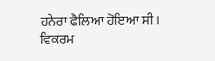ਹਨੇਰਾ ਫੈਲਿਆ ਹੋਇਆ ਸੀ। ਵਿਕਰਮ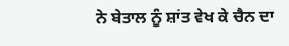ਨੇ ਬੇਤਾਲ ਨੂੰ ਸ਼ਾਂਤ ਵੇਖ ਕੇ ਚੈਨ ਦਾ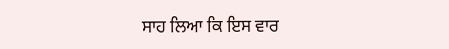ਸਾਹ ਲਿਆ ਕਿ ਇਸ ਵਾਰ